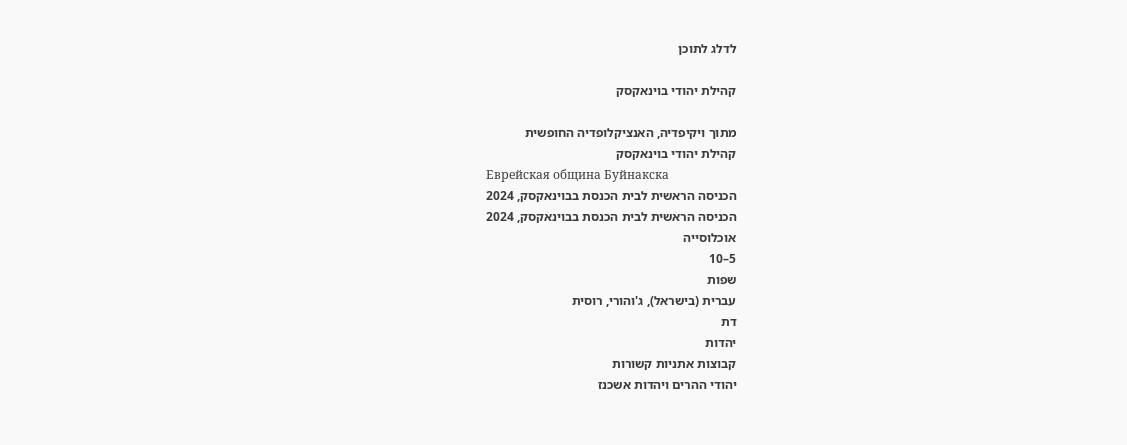לדלג לתוכן

קהילת יהודי בוינאקסק

מתוך ויקיפדיה, האנציקלופדיה החופשית
קהילת יהודי בוינאקסק
Еврейская община Буйнакска
הכניסה הראשית לבית הכנסת בבוינאקסק, 2024
הכניסה הראשית לבית הכנסת בבוינאקסק, 2024
אוכלוסייה
5–10
שפות
עברית (בישראל), ג'והורי, רוסית
דת
יהדות
קבוצות אתניות קשורות
יהודי ההרים ויהדות אשכנז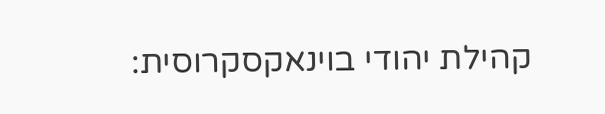קהילת יהודי בוינאקסקרוסית: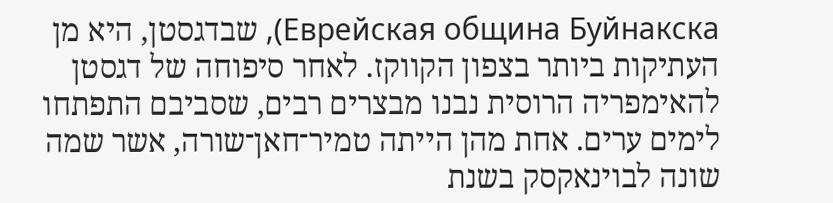Еврейская община Буйнакска), שבדגסטן, היא מן העתיקות ביותר בצפון הקווקז. לאחר סיפוחה של דגסטן להאימפריה הרוסית נבנו מבצרים רבים, שסביבם התפתחו לימים ערים. אחת מהן הייתה טמיר־חאן־שורה, אשר שמה שונה לבוינאקסק בשנת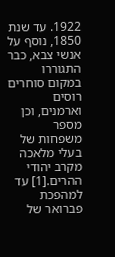1922. עד שנת 1850, נוסף על אנשי צבא, כבר התגוררו במקום סוחרים רוסים וארמנים, וכן מספר משפחות של בעלי מלאכה מקרב יהודי ההרים.[1] עד למהפכת פברואר של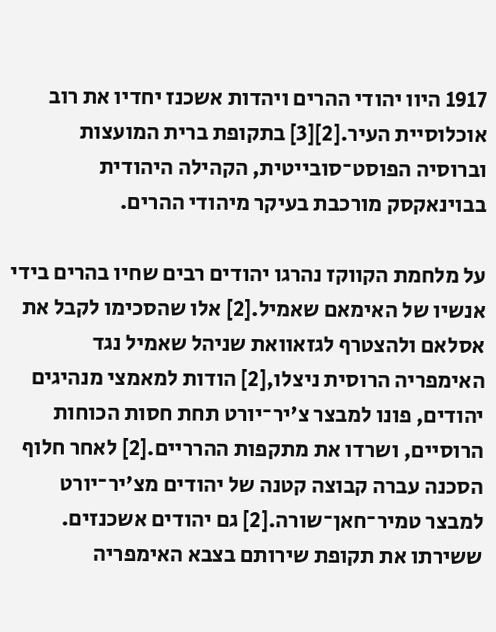1917 היוו יהודי ההרים ויהדות אשכנז יחדיו את רוב אוכלוסיית העיר.[2][3] בתקופת ברית המועצות וברוסיה הפוסט־סובייטית, הקהילה היהודית בבוינאקסק מורכבת בעיקר מיהודי ההרים.

על מלחמת הקווקז נהרגו יהודים רבים שחיו בהרים בידי אנשיו של האימאם שאמיל.[2] אלו שהסכימו לקבל את אסלאם ולהצטרף לגזאוואת שניהל שאמיל נגד האימפריה הרוסית ניצלו,[2] הודות למאמצי מנהיגים יהודים, פונו למבצר צ'יר־יורט תחת חסות הכוחות הרוסיים, ושרדו את מתקפות ההרריים.[2] לאחר חלוף הסכנה עברה קבוצה קטנה של יהודים מצ'יר־יורט למבצר טמיר־חאן־שורה.[2] גם יהודים אשכנזים. ששירתו את תקופת שירותם בצבא האימפריה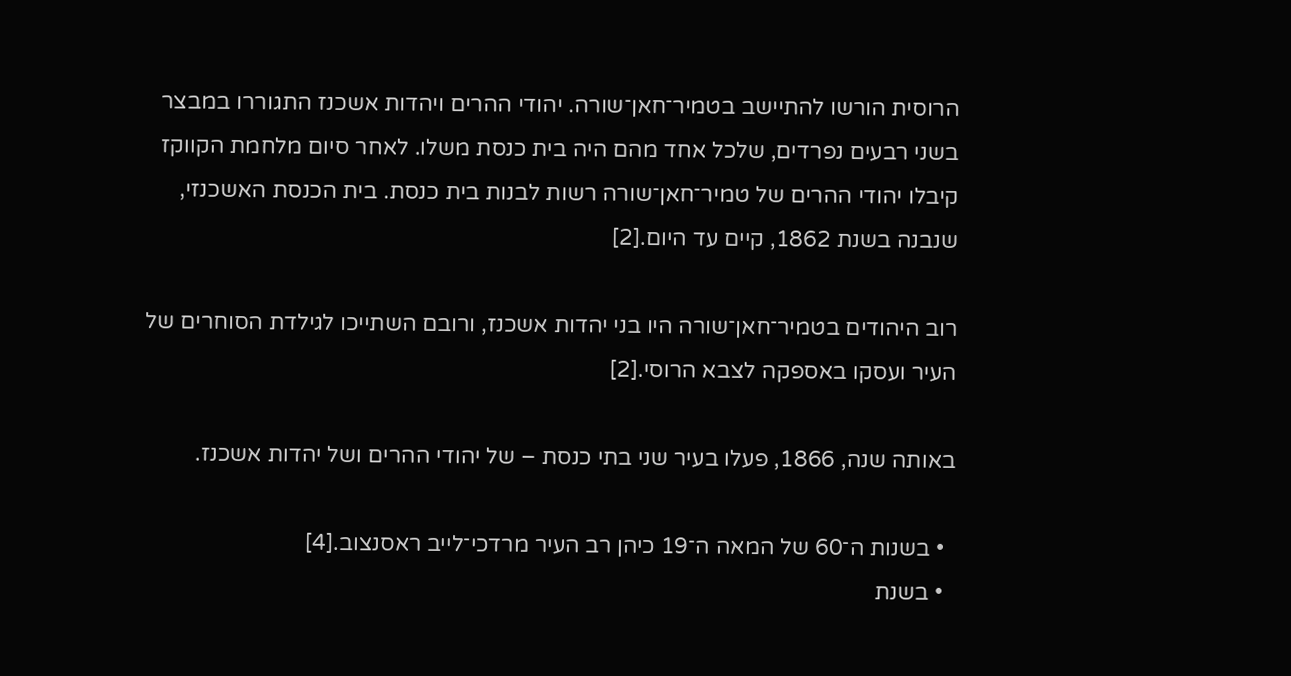הרוסית הורשו להתיישב בטמיר־חאן־שורה. יהודי ההרים ויהדות אשכנז התגוררו במבצר בשני רבעים נפרדים, שלכל אחד מהם היה בית כנסת משלו. לאחר סיום מלחמת הקווקז קיבלו יהודי ההרים של טמיר־חאן־שורה רשות לבנות בית כנסת. בית הכנסת האשכנזי, שנבנה בשנת 1862, קיים עד היום.[2]

רוב היהודים בטמיר־חאן־שורה היו בני יהדות אשכנז, ורובם השתייכו לגילדת הסוחרים של העיר ועסקו באספקה לצבא הרוסי.[2]

באותה שנה, 1866, פעלו בעיר שני בתי כנסת – של יהודי ההרים ושל יהדות אשכנז.

  • בשנות ה־60 של המאה ה־19 כיהן רב העיר מרדכי־לייב ראסנצוב.[4]
  • בשנת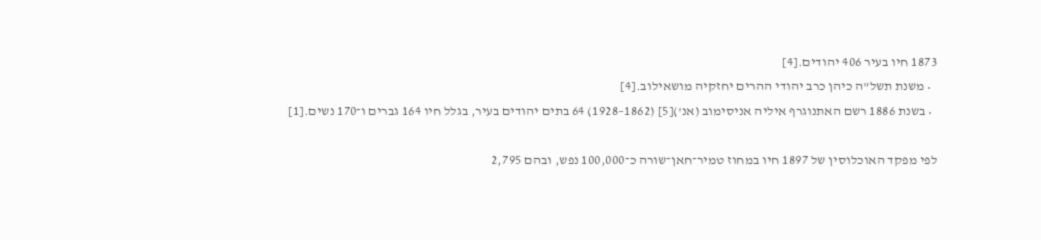1873 חיו בעיר 406 יהודים.[4]
  • משנת תשל"ה כיהן כרב יהודי ההרים יחזקיה מושאילוב.[4]
  • בשנת 1886 רשם האתנוגרף איליה אניסימוב (אנ')[5] (1862–1928) 64 בתים יהודים בעיר, בגלל חיו 164 גברים ו־170 נשים.[1]

לפי מפקד האוכלוסין של 1897 חיו במחוז טמיר־חאן־שורה כ־100,000 נפש, ובהם 2,795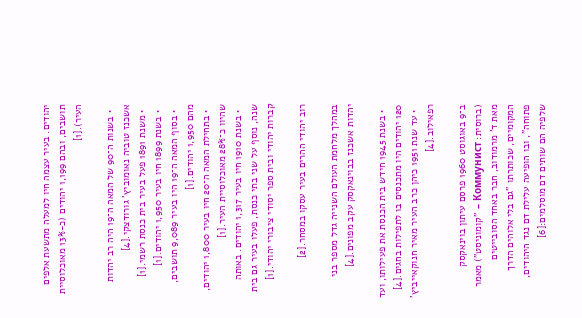יהודים. בעיר עצמה חיו למעלה מתשעת אלפים תושבים, ובהם 1,199 יהודים (כ-13% מאוכלוסיית העיר).[1]

  • בשנות ה־90 של המאה ה־19 היה רב יהדות אשכנז טוביה נאומוביץ' גורודצקי.[4]
  • משנת 1891 פעל בעיר בית כנסת רשמי.[1]
  • בשנת 1899 חיו בעיר 1,950 יהודים.[1]
  • בסוף המאה ה־19 היו בעיר 9,089 תושבים, מהם 1,950 יהודים.[1]
  • בתחילת המאה ה־20 חיו בעיר 1,800 יהודים, שהיוו כ־28% מאוכלוסיית העיר.[1]
  • בשנת 1910 חיו בעיר 1,317 יהודים. באותה שנה, נוסף על שני בתי כנסת, פעלו בעיר גם בית קברות יהודי ובית ספר יסודי ציבורי יהודי.[1]

רוב יהודי ההרים בעיר עסקו במסחר.[2]

במהלך מלחמת העולם השנייה גדל מספר בני יהדות אשכנז בבוינאקסק עקב מפונים.[4]

  • בשנת 1945 חידש בית הכנסת את פעילותו, ועד 120 יהודים היו מתכנסים בו לתפילות בחגים.[4]
  • עד שנת 1951 כיהן כרב העיר מאיר חנוקאייביץ' רפאילוב.[4]

ב־9 באוגוסט 1960 פרסם עיתון בוינאקסק (ברוסית: Коммунист – "קומוניסט") מאמר מאת ד' מרמודוב, חבר באחד הסובייטים המקומיים, שכותרתו "גם בלי אלוהים הדרך פתוחה", ובו הופיעה עלילת דם נגד היהודים, שלפיה הם שותים דם מוסלמים:[6]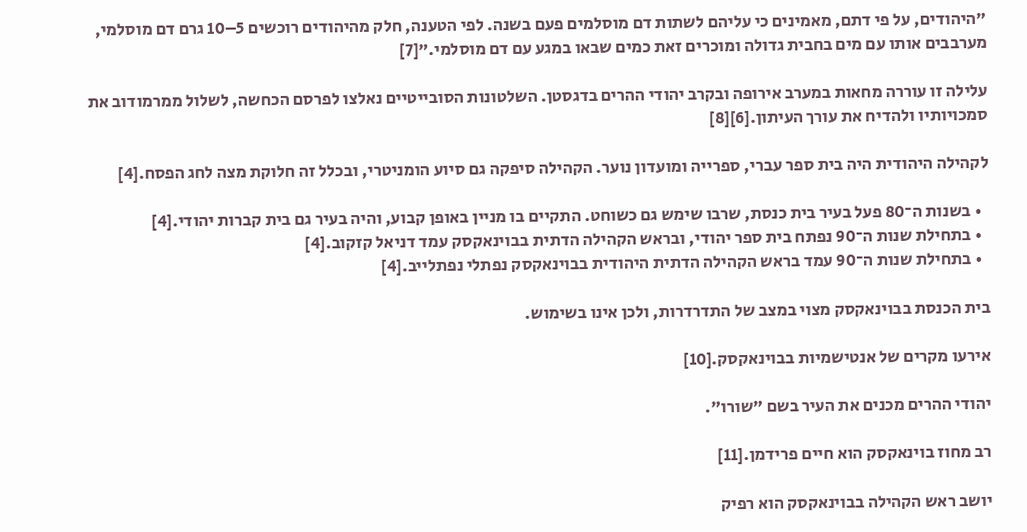"היהודים, על פי דתם, מאמינים כי עליהם לשתות דם מוסלמים פעם בשנה. לפי הטענה, חלק מהיהודים רוכשים 5–10 גרם דם מוסלמי, מערבבים אותו עם מים בחבית גדולה ומוכרים זאת כמים שבאו במגע עם דם מוסלמי."[7]

עלילה זו עוררה מחאות במערב אירופה ובקרב יהודי ההרים בדגסטן. השלטונות הסובייטיים נאלצו לפרסם הכחשה, לשלול ממרמודוב את סמכויותיו ולהדיח את עורך העיתון.[6][8]

לקהילה היהודית היה בית ספר עברי, ספרייה ומועדון נוער. הקהילה סיפקה גם סיוע הומניטרי, ובכלל זה חלוקת מצה לחג הפסח.[4]

  • בשנות ה־80 פעל בעיר בית כנסת, שרבו שימש גם כשוחט. התקיים בו מניין באופן קבוע, והיה בעיר גם בית קברות יהודי.[4]
  • בתחילת שנות ה־90 נפתח בית ספר יהודי, ובראש הקהילה הדתית בבוינאקסק עמד דניאל קזקוב.[4]
  • בתחילת שנות ה־90 עמד בראש הקהילה הדתית היהודית בבוינאקסק נפתלי נפתלייב.[4]

בית הכנסת בבוינאקסק מצוי במצב של התדרדרות, ולכן אינו בשימוש.

אירעו מקרים של אנטישמיות בבוינאקסק.[10]

יהודי ההרים מכנים את העיר בשם "שורו".

רב מחוז בוינאקסק הוא חיים פרידמן.[11]

יושב ראש הקהילה בבוינאקסק הוא רפיק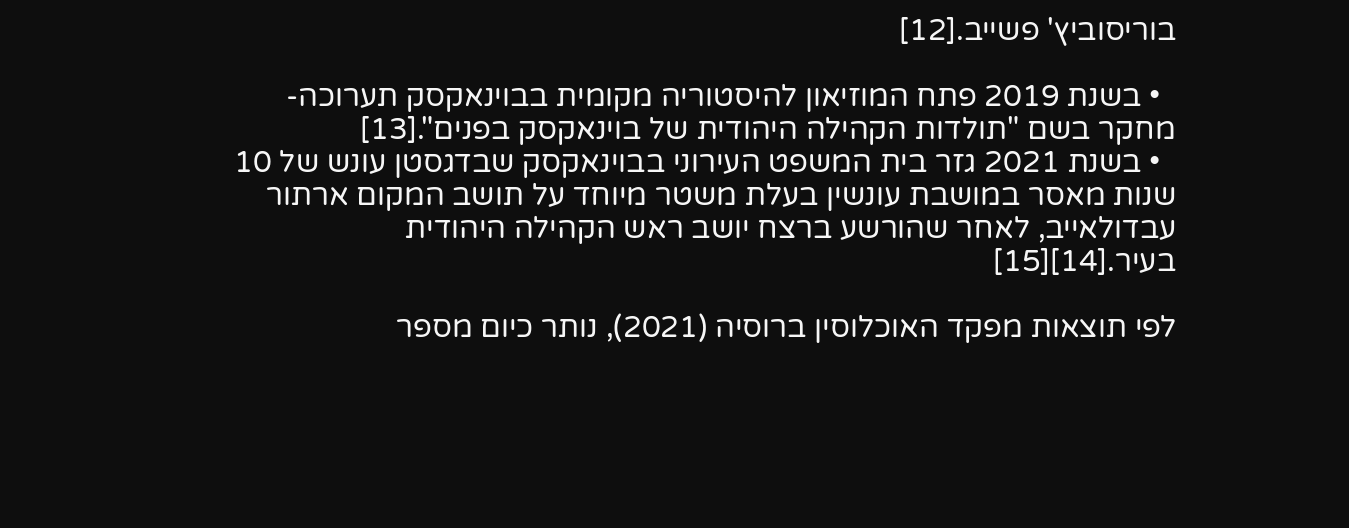בוריסוביץ' פשייב.[12]

  • בשנת 2019 פתח המוזיאון להיסטוריה מקומית בבוינאקסק תערוכה-מחקר בשם "תולדות הקהילה היהודית של בוינאקסק בפנים".[13]
  • בשנת 2021 גזר בית המשפט העירוני בבוינאקסק שבדגסטן עונש של 10 שנות מאסר במושבת עונשין בעלת משטר מיוחד על תושב המקום ארתור עבדולאייב, לאחר שהורשע ברצח יושב ראש הקהילה היהודית בעיר.[14][15]

לפי תוצאות מפקד האוכלוסין ברוסיה (2021), נותר כיום מספר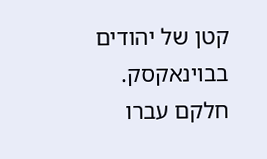קטן של יהודים בבוינאקסק. חלקם עברו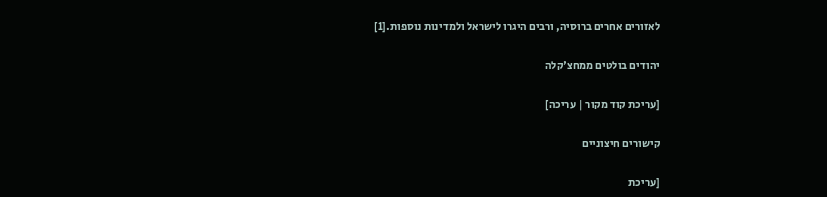לאזורים אחרים ברוסיה, ורבים היגרו לישראל ולמדינות נוספות.[1]

יהודים בולטים ממחצ'קלה

[עריכת קוד מקור | עריכה]

קישורים חיצוניים

[עריכת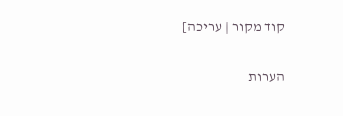קוד מקור | עריכה]

הערות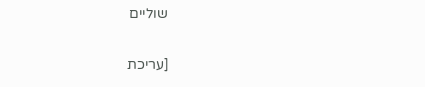שוליים

[עריכת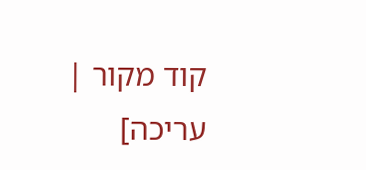קוד מקור | עריכה]